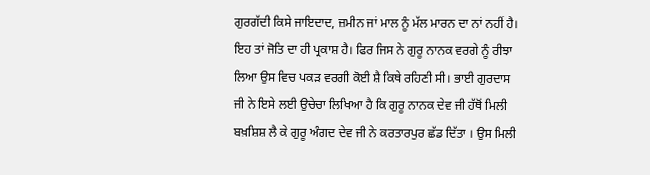ਗੁਰਗੱਦੀ ਕਿਸੇ ਜਾਇਦਾਦ, ਜ਼ਮੀਨ ਜਾਂ ਮਾਲ ਨੂੰ ਮੱਲ ਮਾਰਨ ਦਾ ਨਾਂ ਨਹੀਂ ਹੈ। ਇਹ ਤਾਂ ਜੋਤਿ ਦਾ ਹੀ ਪ੍ਰਕਾਸ਼ ਹੈ। ਫਿਰ ਜਿਸ ਨੇ ਗੁਰੂ ਨਾਨਕ ਵਰਗੇ ਨੂੰ ਰੀਝਾ ਲਿਆ ਉਸ ਵਿਚ ਪਕੜ ਵਰਗੀ ਕੋਈ ਸ਼ੈ ਕਿਥੇ ਰਹਿਣੀ ਸੀ। ਭਾਈ ਗੁਰਦਾਸ ਜੀ ਨੇ ਇਸੇ ਲਈ ਉਚੇਚਾ ਲਿਖਿਆ ਹੈ ਕਿ ਗੁਰੂ ਨਾਨਕ ਦੇਵ ਜੀ ਹੱਥੋਂ ਮਿਲੀ ਬਖ਼ਸ਼ਿਸ਼ ਲੈ ਕੇ ਗੁਰੂ ਅੰਗਦ ਦੇਵ ਜੀ ਨੇ ਕਰਤਾਰਪੁਰ ਛੱਡ ਦਿੱਤਾ । ਉਸ ਮਿਲੀ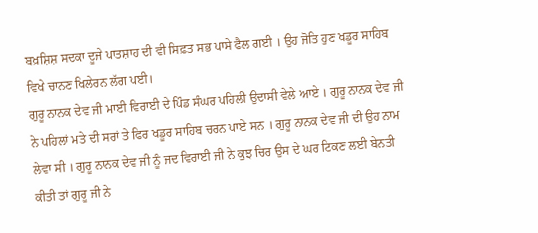ਬਖ਼ਸ਼ਿਸ਼ ਸਦਕਾ ਦੂਜੇ ਪਾਤਸ਼ਾਹ ਦੀ ਵੀ ਸਿਫ਼ਤ ਸਭ ਪਾਸੇ ਫੈਲ ਗਈ । ਉਹ ਜੋਤਿ ਹੁਣ ਖਡੂਰ ਸਾਹਿਬ ਵਿਖੇ ਚਾਨਣ ਖਿਲੇਰਨ ਲੱਗ ਪਈ।
ਗੁਰੂ ਨਾਨਕ ਦੇਵ ਜੀ ਮਾਈ ਵਿਰਾਈ ਦੇ ਪਿੰਡ ਸੰਘਰ ਪਹਿਲੀ ਉਦਾਸੀ ਵੇਲੇ ਆਏ । ਗੁਰੂ ਨਾਨਕ ਦੇਵ ਜੀ ਨੇ ਪਹਿਲਾਂ ਮਤੇ ਦੀ ਸਰਾਂ ਤੇ ਫਿਰ ਖਡੂਰ ਸਾਹਿਬ ਚਰਨ ਪਾਏ ਸਨ । ਗੁਰੂ ਨਾਨਕ ਦੇਵ ਜੀ ਦੀ ਉਹ ਨਾਮ ਲੇਵਾ ਸੀ । ਗੁਰੂ ਨਾਨਕ ਦੇਵ ਜੀ ਨੂੰ ਜਦ ਵਿਰਾਈ ਜੀ ਨੇ ਕੁਝ ਚਿਰ ਉਸ ਦੇ ਘਰ ਟਿਕਣ ਲਈ ਬੇਨਤੀ ਕੀਤੀ ਤਾਂ ਗੁਰੂ ਜੀ ਨੇ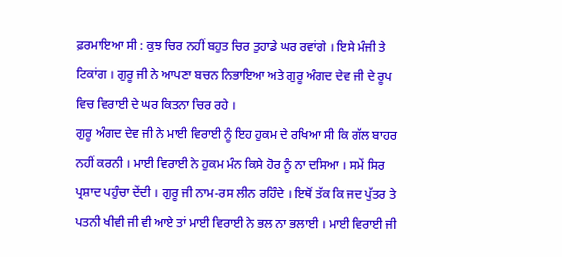ਫ਼ਰਮਾਇਆ ਸੀ : ਕੁਝ ਚਿਰ ਨਹੀਂ ਬਹੁਤ ਚਿਰ ਤੁਹਾਡੇ ਘਰ ਰਵਾਂਗੇ । ਇਸੇ ਮੰਜੀ ਤੇ ਟਿਕਾਂਗ । ਗੁਰੂ ਜੀ ਨੇ ਆਪਣਾ ਬਚਨ ਨਿਭਾਇਆ ਅਤੇ ਗੁਰੂ ਅੰਗਦ ਦੇਵ ਜੀ ਦੇ ਰੂਪ ਵਿਚ ਵਿਰਾਈ ਦੇ ਘਰ ਕਿਤਨਾ ਚਿਰ ਰਹੇ ।
ਗੁਰੂ ਅੰਗਦ ਦੇਵ ਜੀ ਨੇ ਮਾਈ ਵਿਰਾਈ ਨੂੰ ਇਹ ਹੁਕਮ ਦੇ ਰਖਿਆ ਸੀ ਕਿ ਗੱਲ ਬਾਹਰ ਨਹੀਂ ਕਰਨੀ । ਮਾਈ ਵਿਰਾਈ ਨੇ ਹੁਕਮ ਮੰਨ ਕਿਸੇ ਹੋਰ ਨੂੰ ਨਾ ਦਸਿਆ । ਸਮੇਂ ਸਿਰ ਪ੍ਰਸ਼ਾਦ ਪਹੁੰਚਾ ਦੇਂਦੀ । ਗੁਰੂ ਜੀ ਨਾਮ-ਰਸ ਲੀਨ ਰਹਿੰਦੇ । ਇਥੋਂ ਤੱਕ ਕਿ ਜਦ ਪੁੱਤਰ ਤੇ ਪਤਨੀ ਖੀਵੀ ਜੀ ਵੀ ਆਏ ਤਾਂ ਮਾਈ ਵਿਰਾਈ ਨੇ ਭਲ ਨਾ ਭਲਾਈ । ਮਾਈ ਵਿਰਾਈ ਜੀ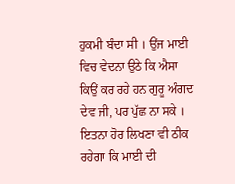ਹੁਕਮੀ ਬੰਦਾ ਸੀ । ਉਂਜ ਮਾਈ ਵਿਚ ਵੇਦਨਾ ਉਠੇ ਕਿ ਐਸਾ ਕਿਉਂ ਕਰ ਰਹੇ ਹਨ ਗੁਰੂ ਅੰਗਦ ਦੇਵ ਜੀ, ਪਰ ਪੁੱਛ ਨਾ ਸਕੇ । ਇਤਨਾ ਹੋਰ ਲਿਖਣਾ ਵੀ ਠੀਕ ਰਹੇਗਾ ਕਿ ਮਾਈ ਦੀ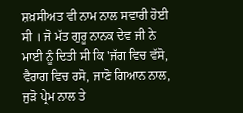ਸ਼ਖ਼ਸੀਅਤ ਵੀ ਨਾਮ ਨਾਲ ਸਵਾਰੀ ਹੋਈ ਸੀ । ਜੋ ਮੱਤ ਗੁਰੂ ਨਾਨਕ ਦੇਵ ਜੀ ਨੇ ਮਾਈ ਨੂੰ ਦਿਤੀ ਸੀ ਕਿ 'ਜੱਗ ਵਿਚ ਵੱਸੋ, ਵੈਰਾਗ ਵਿਚ ਰਸੋ, ਜਾਣੋ ਗਿਆਨ ਨਾਲ, ਜੁੜੋ ਪ੍ਰੇਮ ਨਾਲ ਤੇ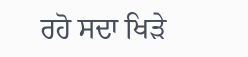ਰਹੋ ਸਦਾ ਖਿੜੇ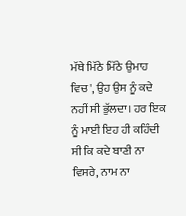ਮੱਥੇ ਮਿੱਠੇ ਮਿੱਠੇ ਉਮਾਹ ਵਿਚ', ਉਹ ਉਸ ਨੂੰ ਕਦੇ ਨਹੀਂ ਸੀ ਭੁੱਲਦਾ। ਹਰ ਇਕ ਨੂੰ ਮਾਈ ਇਹ ਹੀ ਕਹਿੰਦੀ ਸੀ ਕਿ ਕਦੇ ਬਾਣੀ ਨਾ ਵਿਸਰੇ, ਨਾਮ ਨਾ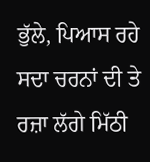ਭੁੱਲੇ, ਪਿਆਸ ਰਹੇ ਸਦਾ ਚਰਨਾਂ ਦੀ ਤੇ ਰਜ਼ਾ ਲੱਗੇ ਮਿੱਠੀ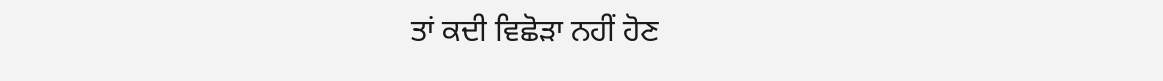ਤਾਂ ਕਦੀ ਵਿਛੋੜਾ ਨਹੀਂ ਹੋਣ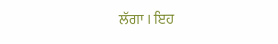ਲੱਗਾ । ਇਹ